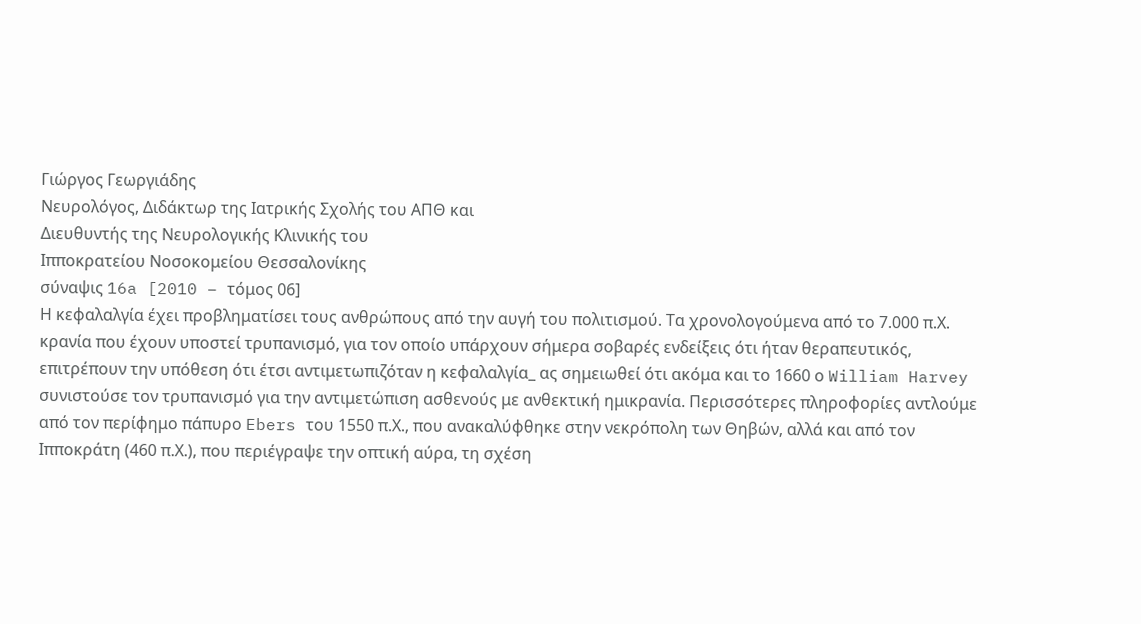Γιώργος Γεωργιάδης
Νευρολόγος, Διδάκτωρ της Ιατρικής Σχολής του ΑΠΘ και
Διευθυντής της Νευρολογικής Κλινικής του
Ιπποκρατείου Νοσοκομείου Θεσσαλονίκης
σύναψις 16a [2010 – τόμος 06]
Η κεφαλαλγία έχει προβληματίσει τους ανθρώπους από την αυγή του πολιτισμού. Τα χρονολογούμενα από το 7.000 π.Χ. κρανία που έχουν υποστεί τρυπανισμό, για τον οποίο υπάρχουν σήμερα σοβαρές ενδείξεις ότι ήταν θεραπευτικός, επιτρέπουν την υπόθεση ότι έτσι αντιμετωπιζόταν η κεφαλαλγία_ ας σημειωθεί ότι ακόμα και το 1660 ο William Harvey συνιστούσε τον τρυπανισμό για την αντιμετώπιση ασθενούς με ανθεκτική ημικρανία. Περισσότερες πληροφορίες αντλούμε από τον περίφημο πάπυρο Ebers του 1550 π.Χ., που ανακαλύφθηκε στην νεκρόπολη των Θηβών, αλλά και από τον Ιπποκράτη (460 π.Χ.), που περιέγραψε την οπτική αύρα, τη σχέση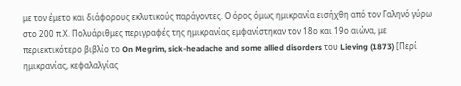με τον έμετο και διάφορους εκλυτικούς παράγοντες. Ο όρος όμως ημικρανία εισήχθη από τον Γαληνό γύρω στο 200 π.Χ. Πολυάριθμες περιγραφές της ημικρανίας εμφανίστηκαν τον 18ο και 19ο αιώνα, με περιεκτικότερο βιβλίο το On Megrim, sick-headache and some allied disorders του Lieving (1873) [Περί ημικρανίας, κεφαλαλγίας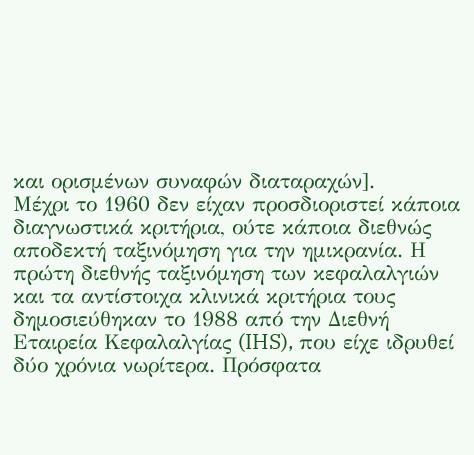και ορισμένων συναφών διαταραχών].
Μέχρι το 1960 δεν είχαν προσδιοριστεί κάποια διαγνωστικά κριτήρια, ούτε κάποια διεθνώς αποδεκτή ταξινόμηση για την ημικρανία. Η πρώτη διεθνής ταξινόμηση των κεφαλαλγιών και τα αντίστοιχα κλινικά κριτήρια τους δημοσιεύθηκαν το 1988 από την Διεθνή Εταιρεία Κεφαλαλγίας (IHS), που είχε ιδρυθεί δύο χρόνια νωρίτερα. Πρόσφατα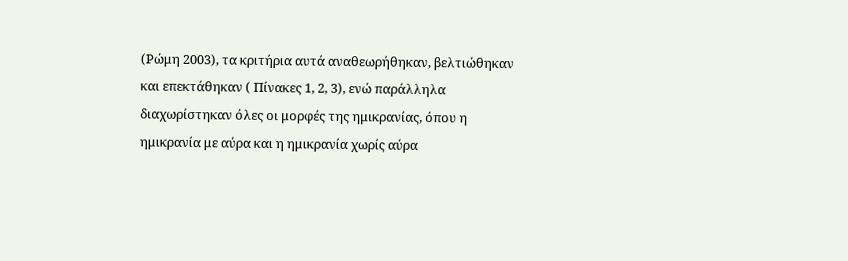(Ρώμη 2003), τα κριτήρια αυτά αναθεωρήθηκαν, βελτιώθηκαν και επεκτάθηκαν ( Πίνακες 1, 2, 3), ενώ παράλληλα διαχωρίστηκαν όλες οι μορφές της ημικρανίας, όπου η ημικρανία με αύρα και η ημικρανία χωρίς αύρα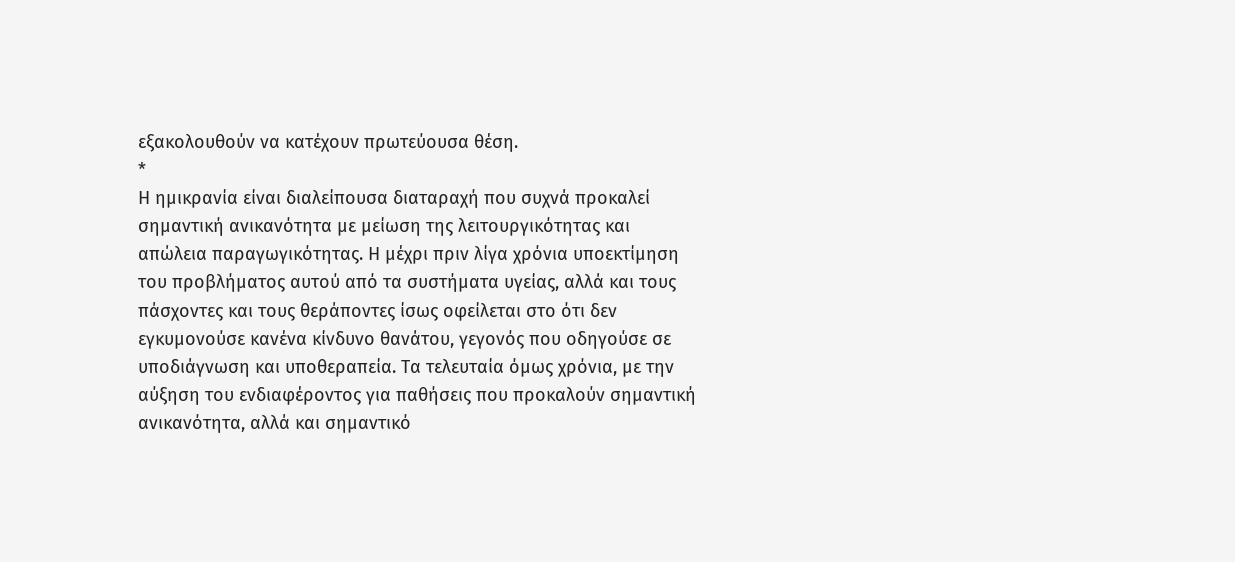εξακολουθούν να κατέχουν πρωτεύουσα θέση.
*
Η ημικρανία είναι διαλείπουσα διαταραχή που συχνά προκαλεί σημαντική ανικανότητα με μείωση της λειτουργικότητας και απώλεια παραγωγικότητας. Η μέχρι πριν λίγα χρόνια υποεκτίμηση του προβλήματος αυτού από τα συστήματα υγείας, αλλά και τους πάσχοντες και τους θεράποντες ίσως οφείλεται στο ότι δεν εγκυμονούσε κανένα κίνδυνο θανάτου, γεγονός που οδηγούσε σε υποδιάγνωση και υποθεραπεία. Τα τελευταία όμως χρόνια, με την αύξηση του ενδιαφέροντος για παθήσεις που προκαλούν σημαντική ανικανότητα, αλλά και σημαντικό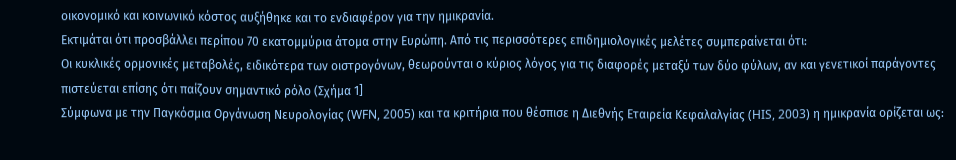οικονομικό και κοινωνικό κόστος αυξήθηκε και το ενδιαφέρον για την ημικρανία.
Εκτιμάται ότι προσβάλλει περίπου 70 εκατομμύρια άτομα στην Ευρώπη. Από τις περισσότερες επιδημιολογικές μελέτες συμπεραίνεται ότι:
Οι κυκλικές ορμονικές μεταβολές, ειδικότερα των οιστρογόνων, θεωρούνται ο κύριος λόγος για τις διαφορές μεταξύ των δύο φύλων, αν και γενετικοί παράγοντες πιστεύεται επίσης ότι παίζουν σημαντικό ρόλο (Σχήμα 1]
Σύμφωνα με την Παγκόσμια Οργάνωση Νευρολογίας (WFN, 2005) και τα κριτήρια που θέσπισε η Διεθνής Εταιρεία Κεφαλαλγίας (HIS, 2003) η ημικρανία ορίζεται ως: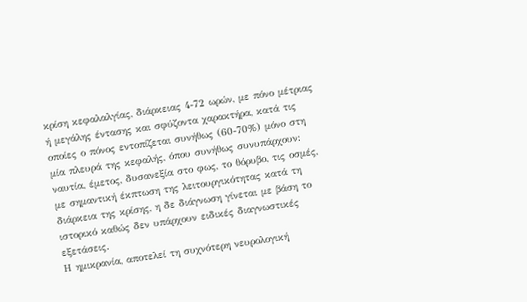κρίση κεφαλαλγίας, διάρκειας 4-72 ωρών, με πόνο μέτριας ή μεγάλης έντασης και σφύζοντα χαρακτήρα, κατά τις οποίες ο πόνος εντοπίζεται συνήθως (60-70%) μόνο στη μία πλευρά της κεφαλής, όπου συνήθως συνυπάρχουν: ναυτία, έμετος, δυσανεξία στο φως, το θόρυβο, τις οσμές, με σημαντική έκπτωση της λειτουργικότητας κατά τη διάρκεια της κρίσης, η δε διάγνωση γίνεται με βάση το ιστορικό καθώς δεν υπάρχουν ειδικές διαγνωστικές εξετάσεις.
Η ημικρανία, αποτελεί τη συχνότερη νευρολογική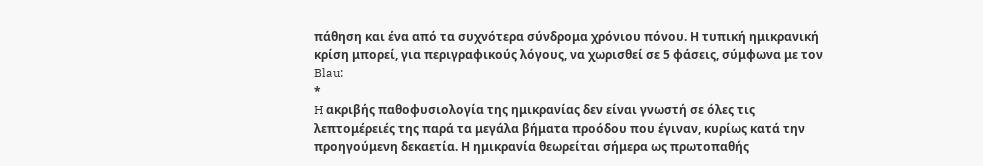πάθηση και ένα από τα συχνότερα σύνδρομα χρόνιου πόνου. Η τυπική ημικρανική κρίση μπορεί, για περιγραφικούς λόγους, να χωρισθεί σε 5 φάσεις, σύμφωνα με τον Blau:
*
H ακριβής παθοφυσιολογία της ημικρανίας δεν είναι γνωστή σε όλες τις λεπτομέρειές της παρά τα μεγάλα βήματα προόδου που έγιναν, κυρίως κατά την προηγούμενη δεκαετία. Η ημικρανία θεωρείται σήμερα ως πρωτοπαθής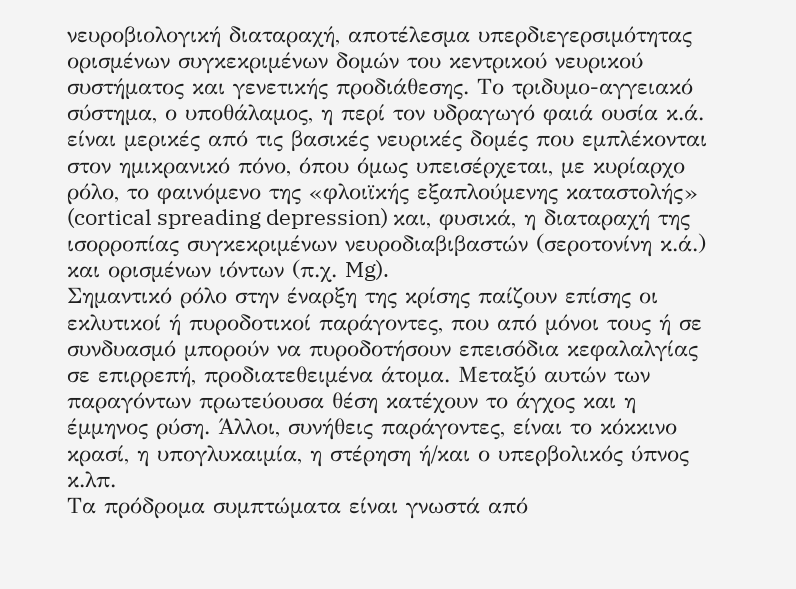νευροβιολογική διαταραχή, αποτέλεσμα υπερδιεγερσιμότητας ορισμένων συγκεκριμένων δομών του κεντρικού νευρικού συστήματος και γενετικής προδιάθεσης. Το τριδυμο-αγγειακό σύστημα, ο υποθάλαμος, η περί τον υδραγωγό φαιά ουσία κ.ά. είναι μερικές από τις βασικές νευρικές δομές που εμπλέκονται στον ημικρανικό πόνο, όπου όμως υπεισέρχεται, με κυρίαρχο ρόλο, το φαινόμενο της «φλοιϊκής εξαπλούμενης καταστολής» (cortical spreading depression) και, φυσικά, η διαταραχή της ισορροπίας συγκεκριμένων νευροδιαβιβαστών (σεροτονίνη κ.ά.) και ορισμένων ιόντων (π.χ. Mg).
Σημαντικό ρόλο στην έναρξη της κρίσης παίζουν επίσης οι εκλυτικοί ή πυροδοτικοί παράγοντες, που από μόνοι τους ή σε συνδυασμό μπορούν να πυροδοτήσουν επεισόδια κεφαλαλγίας σε επιρρεπή, προδιατεθειμένα άτομα. Μεταξύ αυτών των παραγόντων πρωτεύουσα θέση κατέχουν το άγχος και η έμμηνος ρύση. Άλλοι, συνήθεις παράγοντες, είναι το κόκκινο κρασί, η υπογλυκαιμία, η στέρηση ή/και ο υπερβολικός ύπνος κ.λπ.
Τα πρόδρομα συμπτώματα είναι γνωστά από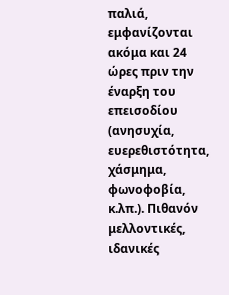παλιά, εμφανίζονται ακόμα και 24 ώρες πριν την έναρξη του επεισοδίου (ανησυχία, ευερεθιστότητα, χάσμημα, φωνοφοβία, κ.λπ.). Πιθανόν μελλοντικές, ιδανικές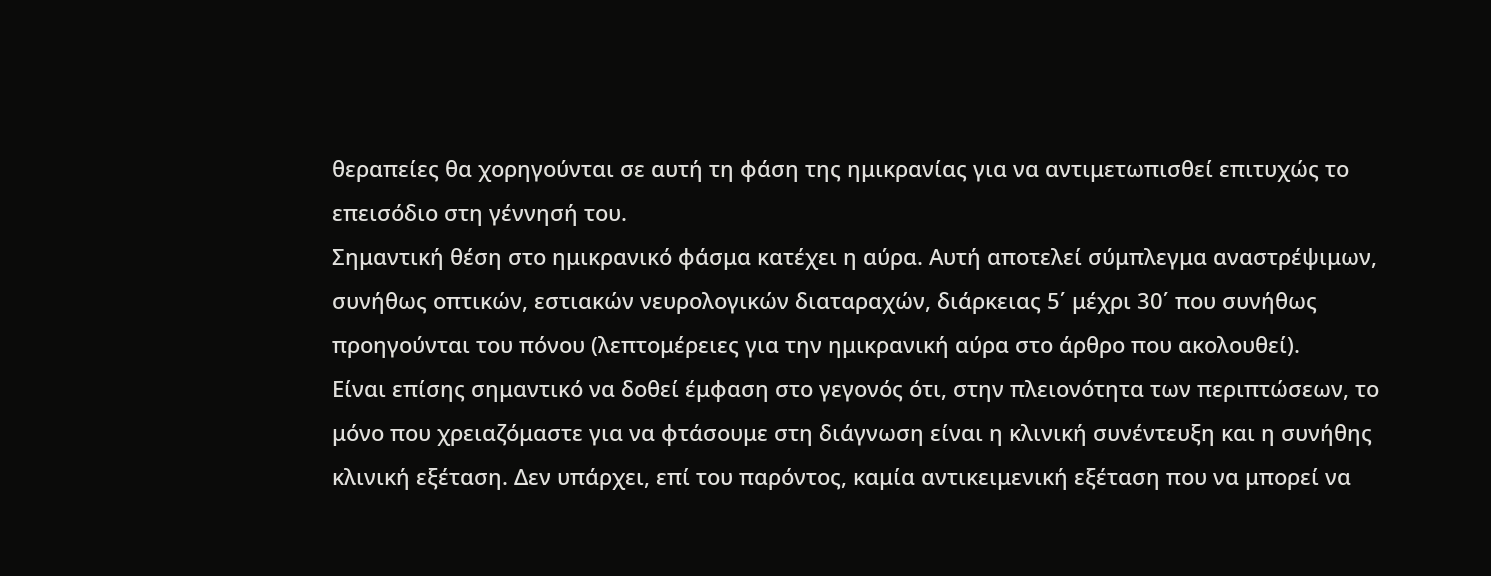θεραπείες θα χορηγούνται σε αυτή τη φάση της ημικρανίας για να αντιμετωπισθεί επιτυχώς το επεισόδιο στη γέννησή του.
Σημαντική θέση στο ημικρανικό φάσμα κατέχει η αύρα. Αυτή αποτελεί σύμπλεγμα αναστρέψιμων, συνήθως οπτικών, εστιακών νευρολογικών διαταραχών, διάρκειας 5΄ μέχρι 30΄ που συνήθως προηγούνται του πόνου (λεπτομέρειες για την ημικρανική αύρα στο άρθρο που ακολουθεί).
Είναι επίσης σημαντικό να δοθεί έμφαση στο γεγονός ότι, στην πλειονότητα των περιπτώσεων, το μόνο που χρειαζόμαστε για να φτάσουμε στη διάγνωση είναι η κλινική συνέντευξη και η συνήθης κλινική εξέταση. Δεν υπάρχει, επί του παρόντος, καμία αντικειμενική εξέταση που να μπορεί να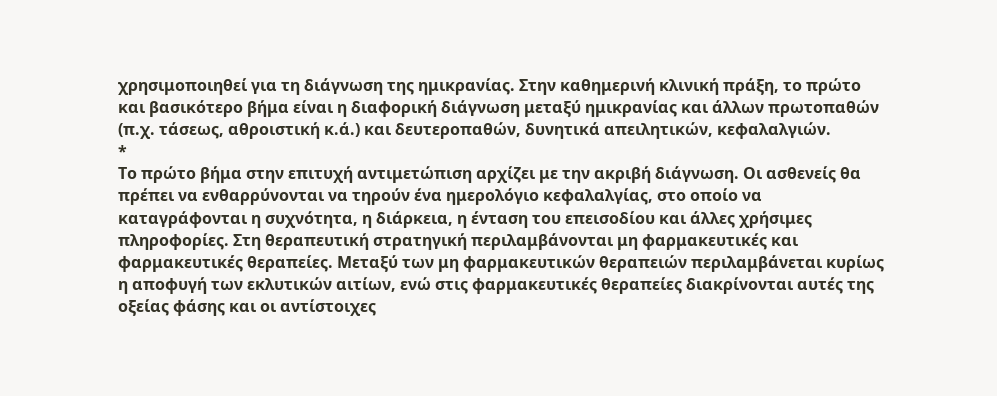χρησιμοποιηθεί για τη διάγνωση της ημικρανίας. Στην καθημερινή κλινική πράξη, το πρώτο και βασικότερο βήμα είναι η διαφορική διάγνωση μεταξύ ημικρανίας και άλλων πρωτοπαθών (π.χ. τάσεως, αθροιστική κ.ά.) και δευτεροπαθών, δυνητικά απειλητικών, κεφαλαλγιών.
*
Το πρώτο βήμα στην επιτυχή αντιμετώπιση αρχίζει με την ακριβή διάγνωση. Οι ασθενείς θα πρέπει να ενθαρρύνονται να τηρούν ένα ημερολόγιο κεφαλαλγίας, στο οποίο να καταγράφονται η συχνότητα, η διάρκεια, η ένταση του επεισοδίου και άλλες χρήσιμες πληροφορίες. Στη θεραπευτική στρατηγική περιλαμβάνονται μη φαρμακευτικές και φαρμακευτικές θεραπείες. Μεταξύ των μη φαρμακευτικών θεραπειών περιλαμβάνεται κυρίως η αποφυγή των εκλυτικών αιτίων, ενώ στις φαρμακευτικές θεραπείες διακρίνονται αυτές της οξείας φάσης και οι αντίστοιχες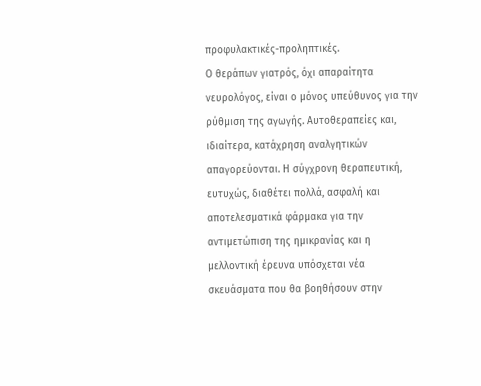προφυλακτικές-προληπτικές.
Ο θεράπων γιατρός, όχι απαραίτητα νευρολόγος, είναι ο μόνος υπεύθυνος για την ρύθμιση της αγωγής. Αυτοθεραπείες και, ιδιαίτερα, κατάχρηση αναλγητικών απαγορεύονται. Η σύγχρονη θεραπευτική, ευτυχώς, διαθέτει πολλά, ασφαλή και αποτελεσματικά φάρμακα για την αντιμετώπιση της ημικρανίας και η μελλοντική έρευνα υπόσχεται νέα σκευάσματα που θα βοηθήσουν στην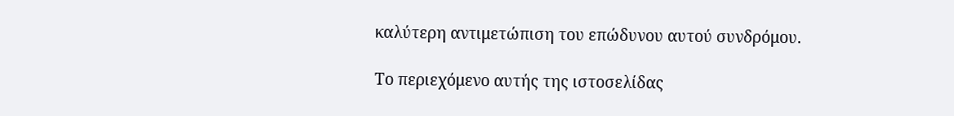καλύτερη αντιμετώπιση του επώδυνου αυτού συνδρόμου.

Το περιεχόμενο αυτής της ιστοσελίδας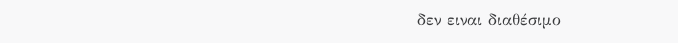δεν ειναι διαθέσιμο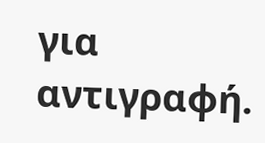για αντιγραφή.